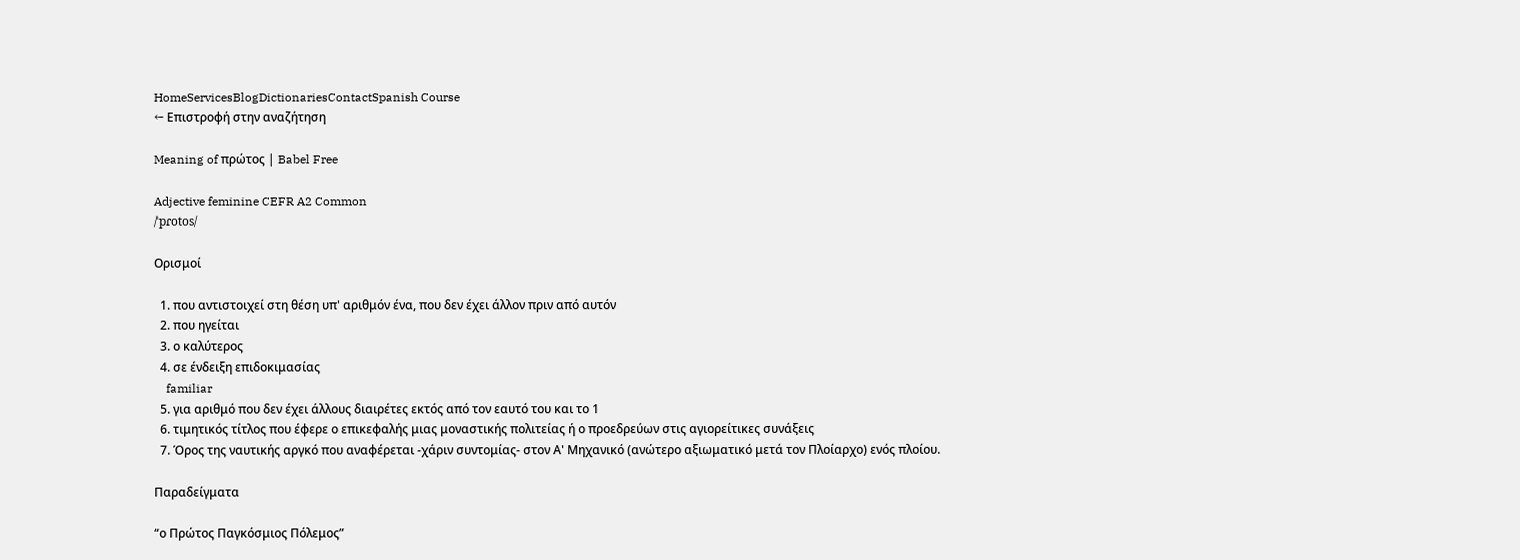HomeServicesBlogDictionariesContactSpanish Course
← Επιστροφή στην αναζήτηση

Meaning of πρώτος | Babel Free

Adjective feminine CEFR A2 Common
/ˈpɾotos/

Ορισμοί

  1. που αντιστοιχεί στη θέση υπ' αριθμόν ένα, που δεν έχει άλλον πριν από αυτόν
  2. που ηγείται
  3. ο καλύτερος
  4. σε ένδειξη επιδοκιμασίας
    familiar
  5. για αριθμό που δεν έχει άλλους διαιρέτες εκτός από τον εαυτό του και το 1
  6. τιμητικός τίτλος που έφερε ο επικεφαλής μιας μοναστικής πολιτείας ή ο προεδρεύων στις αγιορείτικες συνάξεις
  7. Όρος της ναυτικής αργκό που αναφέρεται -χάριν συντομίας- στον Α' Μηχανικό (ανώτερο αξιωματικό μετά τον Πλοίαρχο) ενός πλοίου.

Παραδείγματα

“ο Πρώτος Παγκόσμιος Πόλεμος”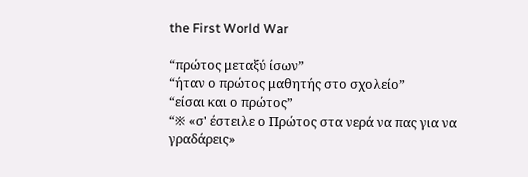the First World War

“πρώτος μεταξύ ίσων”
“ήταν ο πρώτος μαθητής στο σχολείο”
“είσαι και ο πρώτος”
“※ «σ' έστειλε ο Πρώτος στα νερά να πας για να γραδάρεις»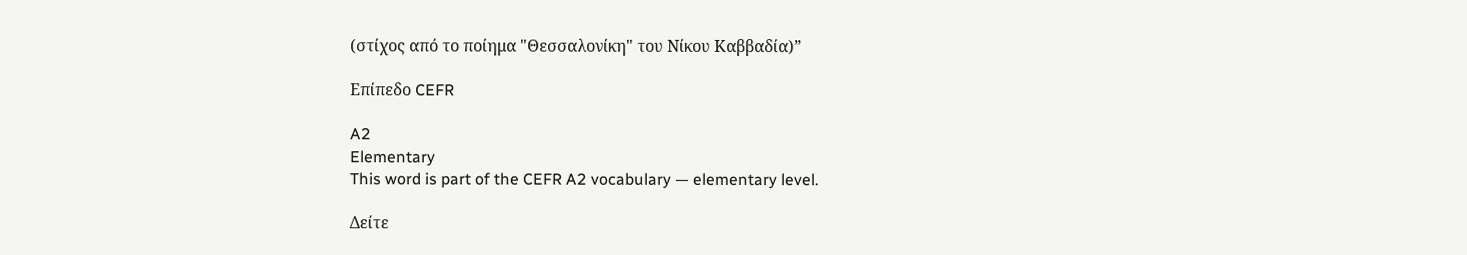(στίχος από το ποίημα "Θεσσαλονίκη" του Νίκου Καββαδία)”

Επίπεδο CEFR

A2
Elementary
This word is part of the CEFR A2 vocabulary — elementary level.

Δείτε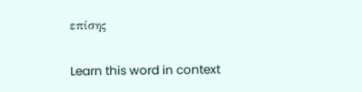επίσης

Learn this word in context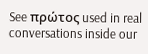See πρώτος used in real conversations inside our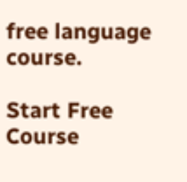free language course.

Start Free Course